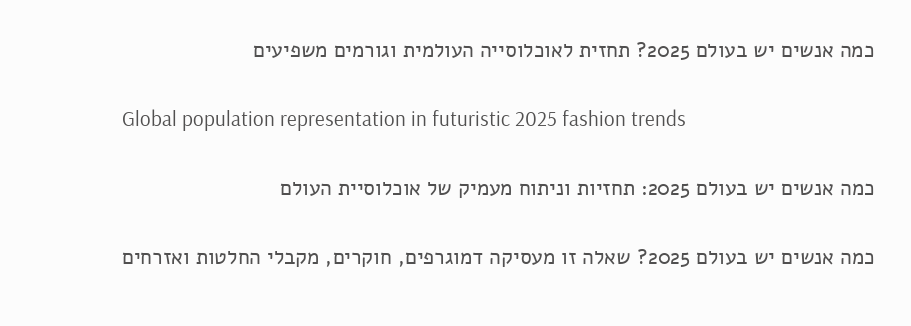כמה אנשים יש בעולם 2025? תחזית לאוכלוסייה העולמית וגורמים משפיעים

Global population representation in futuristic 2025 fashion trends

כמה אנשים יש בעולם 2025: תחזיות וניתוח מעמיק של אוכלוסיית העולם

כמה אנשים יש בעולם 2025? שאלה זו מעסיקה דמוגרפים, חוקרים, מקבלי החלטות ואזרחים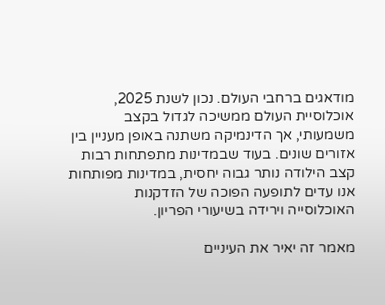מודאגים ברחבי העולם. נכון לשנת 2025, אוכלוסיית העולם ממשיכה לגדול בקצב משמעותי, אך הדינמיקה משתנה באופן מעניין בין אזורים שונים. בעוד שבמדינות מתפתחות רבות קצב הילודה נותר גבוה יחסית, במדינות מפותחות אנו עדים לתופעה הפוכה של הזדקנות האוכלוסייה וירידה בשיעורי הפריון.

מאמר זה יאיר את העיניים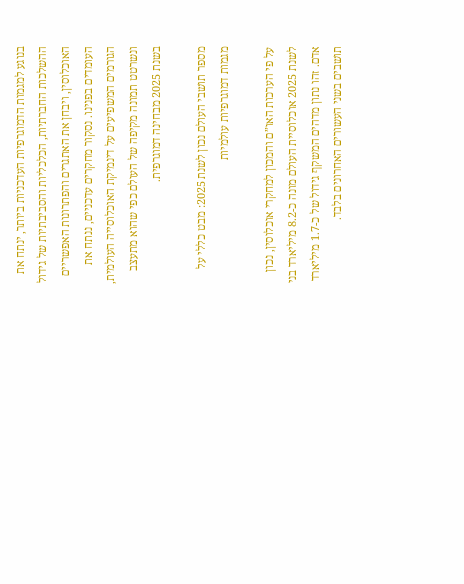בנוגע למגמות הדמוגרפיות העדכניות ביותר, ינתח את ההשלכות החברתיות, הכלכליות והסביבתיות של גידול האוכלוסין, ויבחן את האתגרים והפתרונות האפשריים העומדים בפנינו. נסקור מחקרים עדכניים, ננתח את הגורמים המשפיעים על דינמיקת האוכלוסייה העולמית, ונשרטט תמונה מקיפה של העולם כפי שהוא מתעצב בשנת 2025 מבחינה דמוגרפית.

מספר תושבי העולם נכון לשנת 2025: מבט כללי על מגמות דמוגרפיות עולמיות

על פי הערכות האו”ם והמכון למחקרי אוכלוסין, נכון לשנת 2025 אוכלוסיית העולם מונה כ-8.2 מיליארד בני אדם. זהו נתון מדהים המשקף גידול של כ-1.7 מיליארד תושבים בשני העשורים האחרונים בלבד.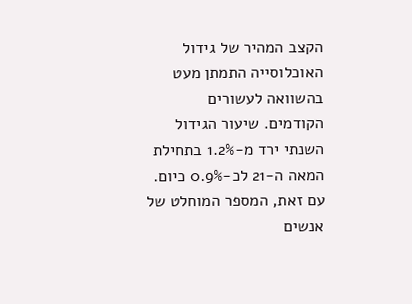הקצב המהיר של גידול האוכלוסייה התמתן מעט בהשוואה לעשורים הקודמים. שיעור הגידול השנתי ירד מ-1.2% בתחילת המאה ה-21 לכ-0.9% כיום. עם זאת, המספר המוחלט של אנשים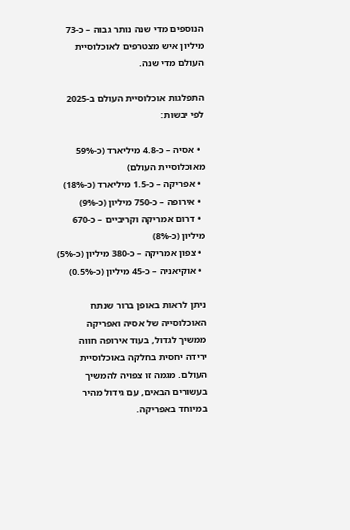הנוספים מדי שנה נותר גבוה – כ-73 מיליון איש מצטרפים לאוכלוסיית העולם מדי שנה.

התפלגות אוכלוסיית העולם ב-2025 לפי יבשות:

  • אסיה – כ-4.8 מיליארד (כ-59% מאוכלוסיית העולם)
  • אפריקה – כ-1.5 מיליארד (כ-18%)
  • אירופה – כ-750 מיליון (כ-9%)
  • דרום אמריקה וקריביים – כ-670 מיליון (כ-8%)
  • צפון אמריקה – כ-380 מיליון (כ-5%)
  • אוקיאניה – כ-45 מיליון (כ-0.5%)

ניתן לראות באופן ברור שנתח האוכלוסייה של אסיה ואפריקה ממשיך לגדול, בעוד אירופה חווה ירידה יחסית בחלקה באוכלוסיית העולם. מגמה זו צפויה להמשיך בעשורים הבאים, עם גידול מהיר במיוחד באפריקה.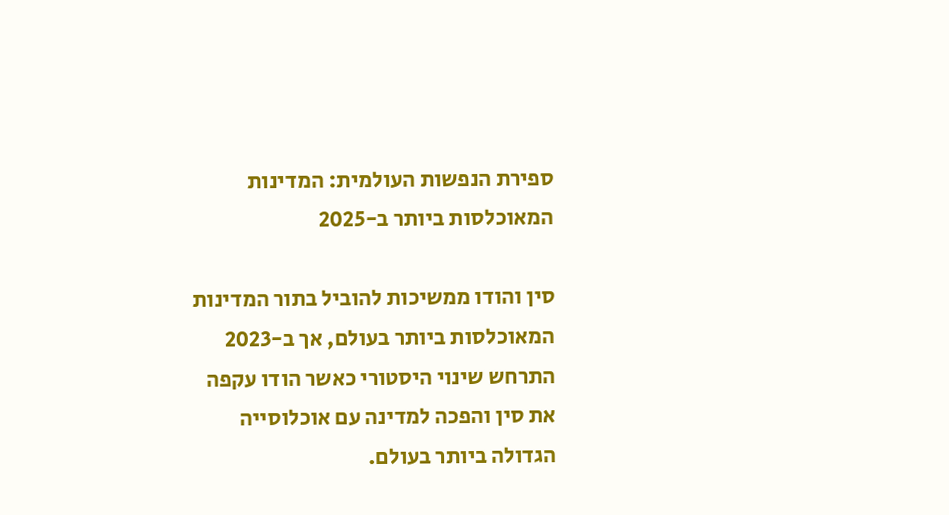ספירת הנפשות העולמית: המדינות המאוכלסות ביותר ב-2025

סין והודו ממשיכות להוביל בתור המדינות המאוכלסות ביותר בעולם, אך ב-2023 התרחש שינוי היסטורי כאשר הודו עקפה את סין והפכה למדינה עם אוכלוסייה הגדולה ביותר בעולם.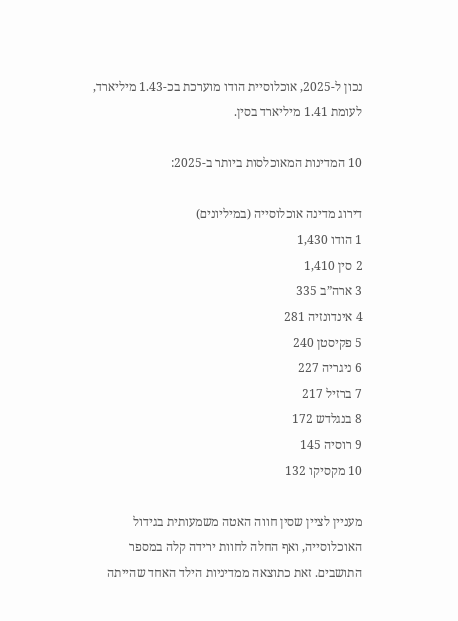נכון ל-2025, אוכלוסיית הודו מוערכת בכ-1.43 מיליארד, לעומת 1.41 מיליארד בסין.

10 המדינות המאוכלסות ביותר ב-2025:

דירוג מדינה אוכלוסייה (במיליונים)
1 הודו 1,430
2 סין 1,410
3 ארה”ב 335
4 אינדונזיה 281
5 פקיסטן 240
6 ניגריה 227
7 ברזיל 217
8 בנגלדש 172
9 רוסיה 145
10 מקסיקו 132

מעניין לציין שסין חווה האטה משמעותית בגידול האוכלוסייה, ואף החלה לחוות ירידה קלה במספר התושבים. זאת כתוצאה ממדיניות הילד האחד שהייתה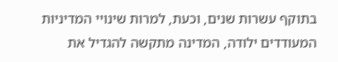בתוקף עשרות שנים, וכעת, למרות שינויי המדיניות המעודדים ילודה, המדינה מתקשה להגדיל את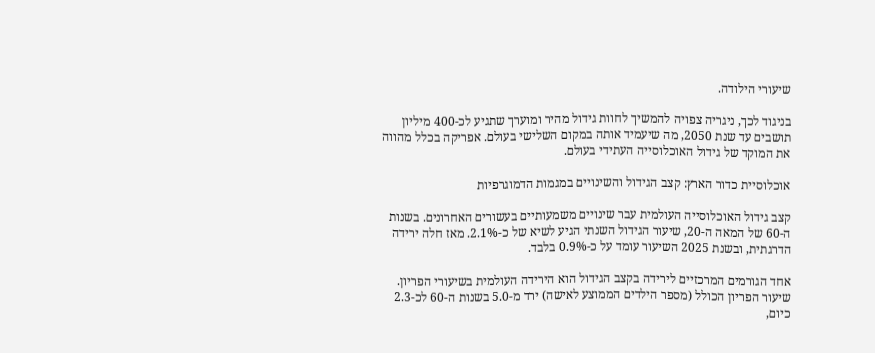שיעורי הילודה.

בניגוד לכך, ניגריה צפויה להמשיך לחוות גידול מהיר ומוערך שתגיע לכ-400 מיליון תושבים עד שנת 2050, מה שיעמיד אותה במקום השלישי בעולם. אפריקה בכלל מהווה את המוקד של גידול האוכלוסייה העתידי בעולם.

אוכלוסיית כדור הארץ: קצב הגידול והשינויים במגמות הדמוגרפיות

קצב גידול האוכלוסייה העולמית עבר שינויים משמעותיים בעשורים האחרונים. בשנות ה-60 של המאה ה-20, שיעור הגידול השנתי הגיע לשיא של כ-2.1%. מאז חלה ירידה הדרגתית, ובשנת 2025 השיעור עומד על כ-0.9% בלבד.

אחד הגורמים המרכזיים לירידה בקצב הגידול הוא הירידה העולמית בשיעורי הפריון. שיעור הפריון הכולל (מספר הילדים הממוצע לאישה) ירד מ-5.0 בשנות ה-60 לכ-2.3 כיום,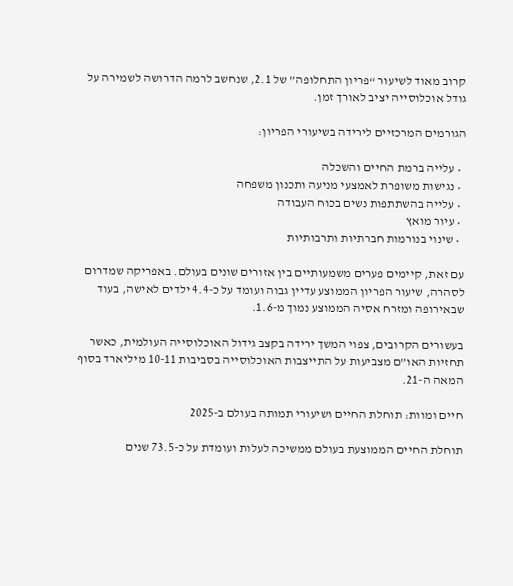קרוב מאוד לשיעור “פריון התחלופה” של 2.1, שנחשב לרמה הדרושה לשמירה על גודל אוכלוסייה יציב לאורך זמן.

הגורמים המרכזיים לירידה בשיעורי הפריון:

  • עלייה ברמת החיים והשכלה
  • נגישות משופרת לאמצעי מניעה ותכנון משפחה
  • עלייה בהשתתפות נשים בכוח העבודה
  • עיור מואץ
  • שינוי בנורמות חברתיות ותרבותיות

עם זאת, קיימים פערים משמעותיים בין אזורים שונים בעולם. באפריקה שמדרום לסהרה, שיעור הפריון הממוצע עדיין גבוה ועומד על כ-4.4 ילדים לאישה, בעוד שבאירופה ומזרח אסיה הממוצע נמוך מ-1.6.

בעשורים הקרובים, צפוי המשך ירידה בקצב גידול האוכלוסייה העולמית, כאשר תחזיות האו”ם מצביעות על התייצבות האוכלוסייה בסביבות 10-11 מיליארד בסוף המאה ה-21.

חיים ומוות: תוחלת החיים ושיעורי תמותה בעולם ב-2025

תוחלת החיים הממוצעת בעולם ממשיכה לעלות ועומדת על כ-73.5 שנים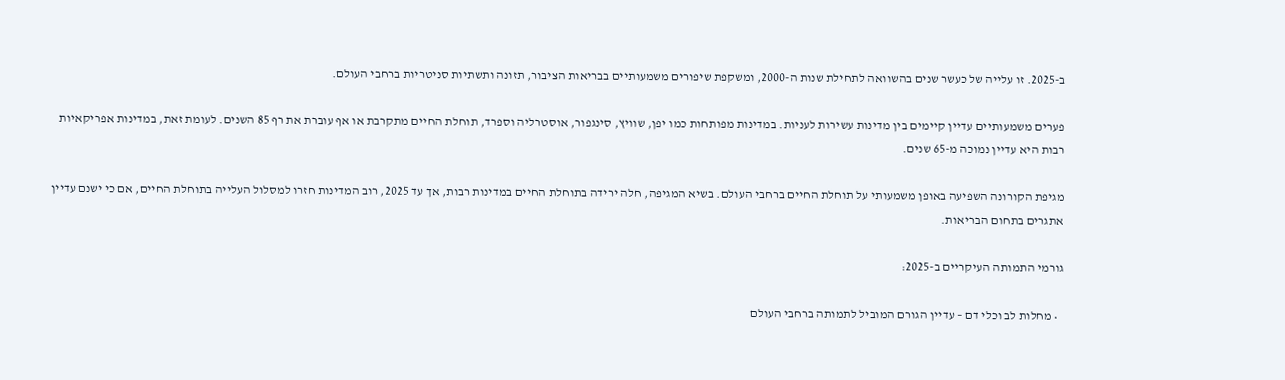ב-2025. זו עלייה של כעשר שנים בהשוואה לתחילת שנות ה-2000, ומשקפת שיפורים משמעותיים בבריאות הציבור, תזונה ותשתיות סניטריות ברחבי העולם.

פערים משמעותיים עדיין קיימים בין מדינות עשירות לעניות. במדינות מפותחות כמו יפן, שוויץ, סינגפור, אוסטרליה וספרד, תוחלת החיים מתקרבת או אף עוברת את רף 85 השנים. לעומת זאת, במדינות אפריקאיות רבות היא עדיין נמוכה מ-65 שנים.

מגיפת הקורונה השפיעה באופן משמעותי על תוחלת החיים ברחבי העולם. בשיא המגיפה, חלה ירידה בתוחלת החיים במדינות רבות, אך עד 2025, רוב המדינות חזרו למסלול העלייה בתוחלת החיים, אם כי ישנם עדיין אתגרים בתחום הבריאות.

גורמי התמותה העיקריים ב-2025:

  • מחלות לב וכלי דם – עדיין הגורם המוביל לתמותה ברחבי העולם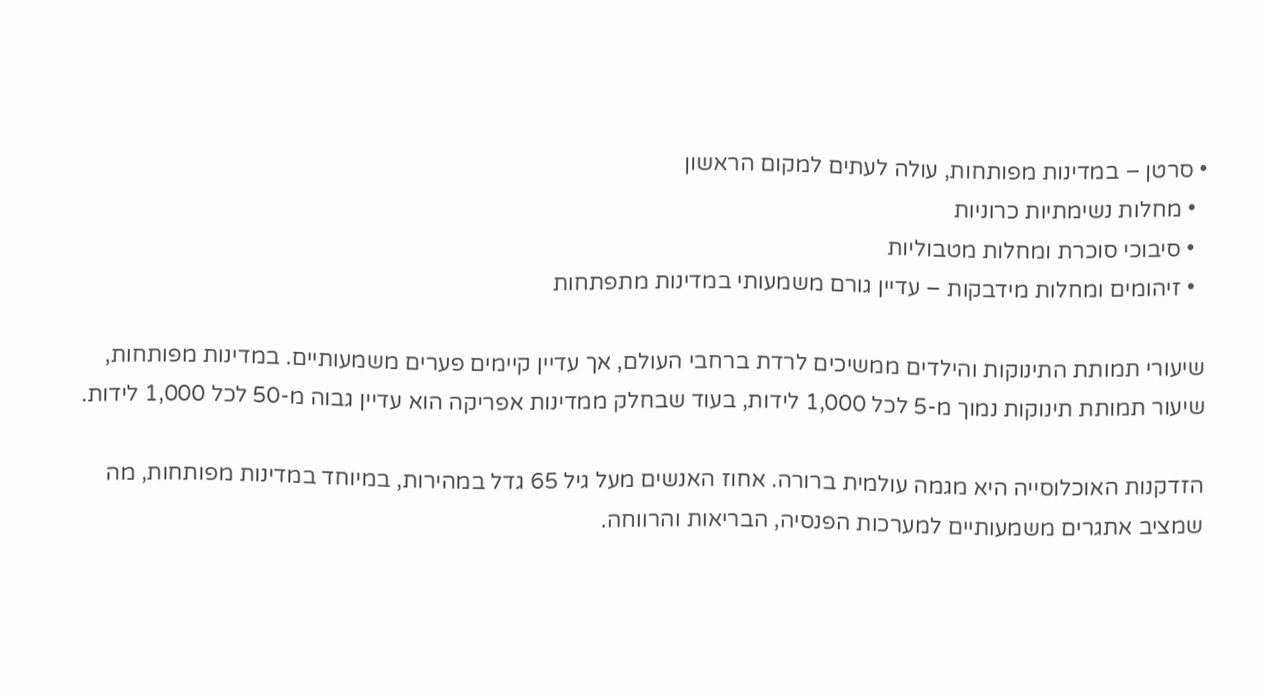• סרטן – במדינות מפותחות, עולה לעתים למקום הראשון
  • מחלות נשימתיות כרוניות
  • סיבוכי סוכרת ומחלות מטבוליות
  • זיהומים ומחלות מידבקות – עדיין גורם משמעותי במדינות מתפתחות

שיעורי תמותת התינוקות והילדים ממשיכים לרדת ברחבי העולם, אך עדיין קיימים פערים משמעותיים. במדינות מפותחות, שיעור תמותת תינוקות נמוך מ-5 לכל 1,000 לידות, בעוד שבחלק ממדינות אפריקה הוא עדיין גבוה מ-50 לכל 1,000 לידות.

הזדקנות האוכלוסייה היא מגמה עולמית ברורה. אחוז האנשים מעל גיל 65 גדל במהירות, במיוחד במדינות מפותחות, מה שמציב אתגרים משמעותיים למערכות הפנסיה, הבריאות והרווחה.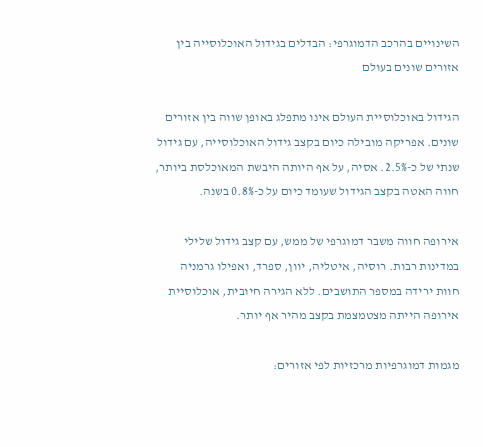השינויים בהרכב הדמוגרפי: הבדלים בגידול האוכלוסייה בין אזורים שונים בעולם

הגידול באוכלוסיית העולם אינו מתפלג באופן שווה בין אזורים שונים. אפריקה מובילה כיום בקצב גידול האוכלוסייה, עם גידול שנתי של כ-2.5%. אסיה, על אף היותה היבשת המאוכלסת ביותר, חווה האטה בקצב הגידול שעומד כיום על כ-0.8% בשנה.

אירופה חווה משבר דמוגרפי של ממש, עם קצב גידול שלילי במדינות רבות. רוסיה, איטליה, יוון, ספרד, ואפילו גרמניה חוות ירידה במספר התושבים. ללא הגירה חיובית, אוכלוסיית אירופה הייתה מצטמצמת בקצב מהיר אף יותר.

מגמות דמוגרפיות מרכזיות לפי אזורים: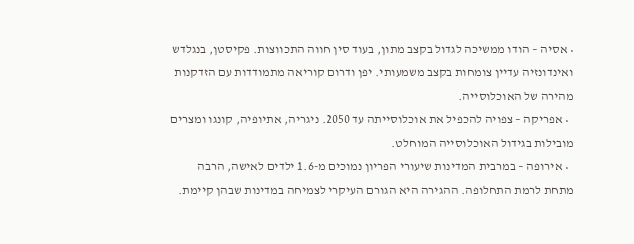• אסיה – הודו ממשיכה לגדול בקצב מתון, בעוד סין חווה התכווצות. פקיסטן, בנגלדש ואינדונזיה עדיין צומחות בקצב משמעותי. יפן ודרום קוריאה מתמודדות עם הזדקנות מהירה של האוכלוסייה.
  • אפריקה – צפויה להכפיל את אוכלוסייתה עד 2050. ניגריה, אתיופיה, קונגו ומצרים מובילות בגידול האוכלוסייה המוחלט.
  • אירופה – במרבית המדינות שיעורי הפריון נמוכים מ-1.6 ילדים לאישה, הרבה מתחת לרמת התחלופה. ההגירה היא הגורם העיקרי לצמיחה במדינות שבהן קיימת.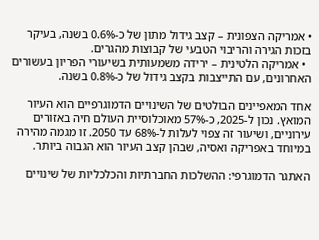• אמריקה הצפונית – קצב גידול מתון של כ-0.6% בשנה, בעיקר בזכות הגירה והריבוי הטבעי של קבוצות מהגרים.
  • אמריקה הלטינית – ירידה משמעותית בשיעורי הפריון בעשורים האחרונים, עם התייצבות בקצב גידול של כ-0.8% בשנה.

אחד המאפיינים הבולטים של השינויים הדמוגרפיים הוא העיור המואץ. נכון ל-2025, כ-57% מאוכלוסיית העולם חיה באזורים עירוניים, ושיעור זה צפוי לעלות ל-68% עד 2050. זו מגמה מהירה במיוחד באפריקה ואסיה, שבהן קצב העיור הוא הגבוה ביותר.

האתגר הדמוגרפי: ההשלכות החברתיות והכלכליות של שינויים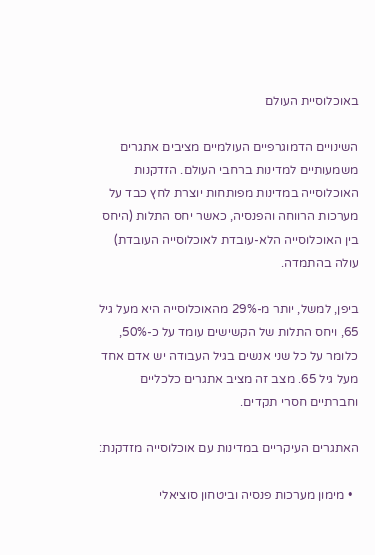באוכלוסיית העולם

השינויים הדמוגרפיים העולמיים מציבים אתגרים משמעותיים למדינות ברחבי העולם. הזדקנות האוכלוסייה במדינות מפותחות יוצרת לחץ כבד על מערכות הרווחה והפנסיה, כאשר יחס התלות (היחס בין האוכלוסייה הלא-עובדת לאוכלוסייה העובדת) עולה בהתמדה.

ביפן, למשל, יותר מ-29% מהאוכלוסייה היא מעל גיל 65, ויחס התלות של הקשישים עומד על כ-50%, כלומר על כל שני אנשים בגיל העבודה יש אדם אחד מעל גיל 65. מצב זה מציב אתגרים כלכליים וחברתיים חסרי תקדים.

האתגרים העיקריים במדינות עם אוכלוסייה מזדקנת:

  • מימון מערכות פנסיה וביטחון סוציאלי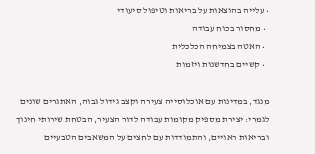• עלייה בהוצאות על בריאות וטיפול סיעודי
  • מחסור בכוח עבודה
  • האטה בצמיחה הכלכלית
  • קשיים בחדשנות ויזמות

מנגד, במדינות עם אוכלוסייה צעירה וקצב גידול גבוה, האתגרים שונים לגמרי: יצירת מספיק מקומות עבודה לדור הצעיר, הבטחת שירותי חינוך ובריאות ראויים, והתמודדות עם לחצים על המשאבים הטבעיים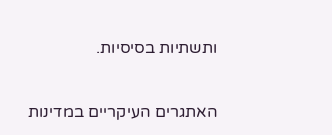ותשתיות בסיסיות.

האתגרים העיקריים במדינות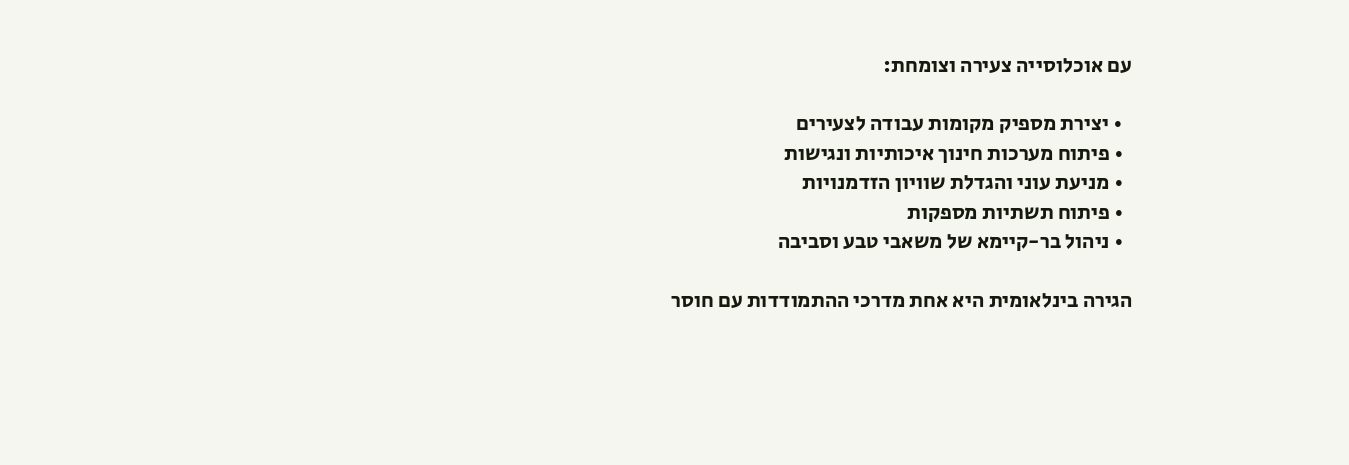עם אוכלוסייה צעירה וצומחת:

  • יצירת מספיק מקומות עבודה לצעירים
  • פיתוח מערכות חינוך איכותיות ונגישות
  • מניעת עוני והגדלת שוויון הזדמנויות
  • פיתוח תשתיות מספקות
  • ניהול בר-קיימא של משאבי טבע וסביבה

הגירה בינלאומית היא אחת מדרכי ההתמודדות עם חוסר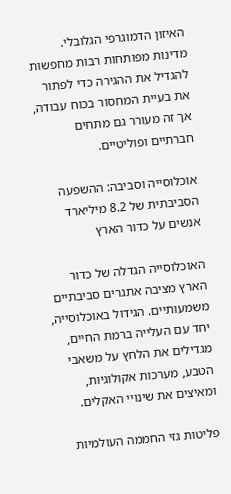האיזון הדמוגרפי הגלובלי. מדינות מפותחות רבות מחפשות להגדיל את ההגירה כדי לפתור את בעיית המחסור בכוח עבודה, אך זה מעורר גם מתחים חברתיים ופוליטיים.

אוכלוסייה וסביבה: ההשפעה הסביבתית של 8.2 מיליארד אנשים על כדור הארץ

האוכלוסייה הגדלה של כדור הארץ מציבה אתגרים סביבתיים משמעותיים. הגידול באוכלוסייה, יחד עם העלייה ברמת החיים, מגדילים את הלחץ על משאבי הטבע, מערכות אקולוגיות, ומאיצים את שינויי האקלים.

פליטות גזי החממה העולמיות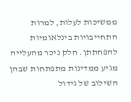ממשיכות לעלות, למרות התחייבויות בינלאומיות להפחתתן. חלק ניכר מהעלייה מגיע ממדינות מתפתחות שבהן השילוב של גידול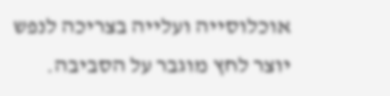אוכלוסייה ועלייה בצריכה לנפש יוצר לחץ מוגבר על הסביבה.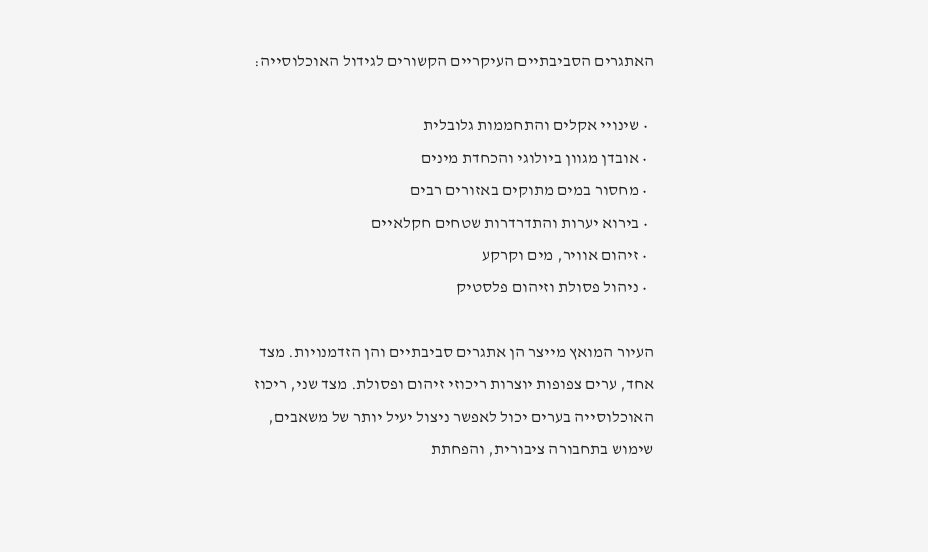האתגרים הסביבתיים העיקריים הקשורים לגידול האוכלוסייה:

  • שינויי אקלים והתחממות גלובלית
  • אובדן מגוון ביולוגי והכחדת מינים
  • מחסור במים מתוקים באזורים רבים
  • בירוא יערות והתדרדרות שטחים חקלאיים
  • זיהום אוויר, מים וקרקע
  • ניהול פסולת וזיהום פלסטיק

העיור המואץ מייצר הן אתגרים סביבתיים והן הזדמנויות. מצד אחד, ערים צפופות יוצרות ריכוזי זיהום ופסולת. מצד שני, ריכוז האוכלוסייה בערים יכול לאפשר ניצול יעיל יותר של משאבים, שימוש בתחבורה ציבורית, והפחתת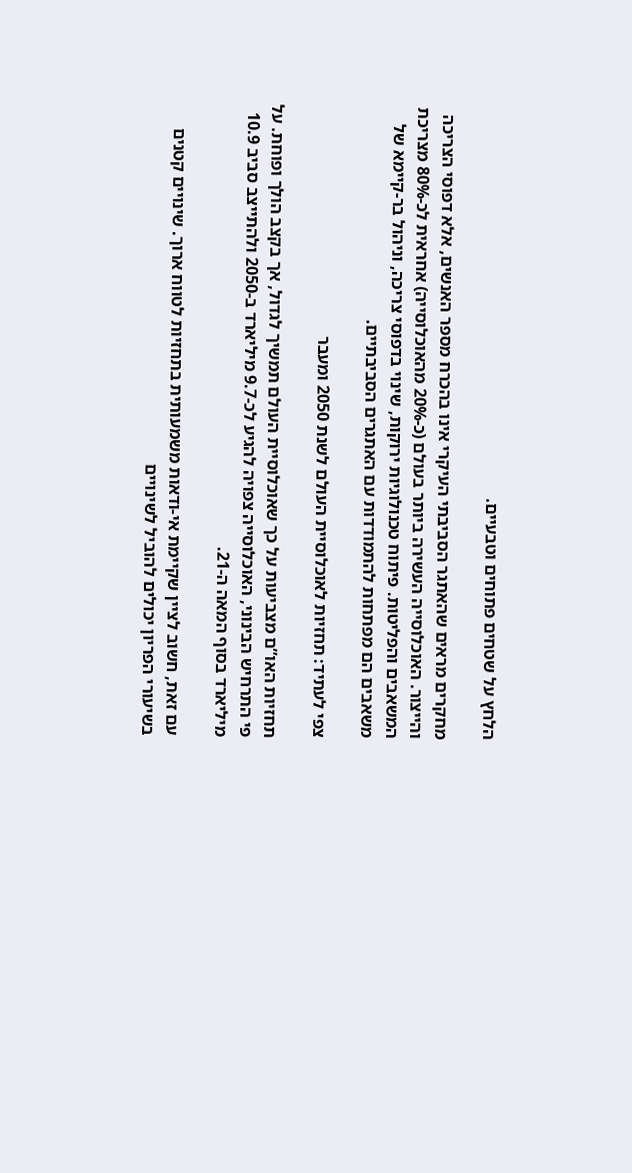הלחץ על שטחים פתוחים וטבעיים.

מחקרים מראים שהאתגר הסביבתי העיקרי אינו בהכרח מספר האנשים, אלא דפוסי הצריכה והייצור. האוכלוסייה העשירה ביותר בעולם (כ-20% מהאוכלוסייה) אחראית לכ-80% מצריכת המשאבים והפליטות. פיתוח טכנולוגיות ירוקות, שינוי בדפוסי צריכה, וניהול בר-קיימא של משאבים הם מפתחות להתמודדות עם האתגרים הסביבתיים.

צפי לעתיד: תחזיות לאוכלוסיית העולם לשנת 2050 ומעבר

תחזיות האו”ם מצביעות על כך שאוכלוסיית העולם תמשיך לגדול, אך בקצב הולך ופוחת. על פי התרחיש הבינוני, האוכלוסייה צפויה להגיע לכ-9.7 מיליארד ב-2050 ולהתייצב סביב 10.9 מיליארד בסוף המאה ה-21.

עם זאת, חשוב לציין שקיימת אי-ודאות משמעותית בתחזיות לטווח ארוך. שינויים קטנים בשיעורי הפריון יכולים להוביל לשינויים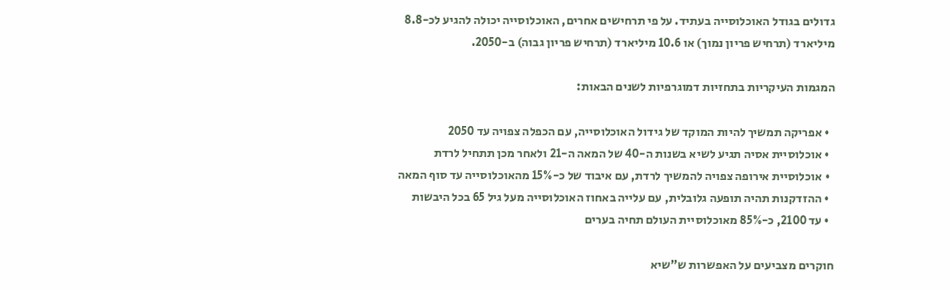גדולים בגודל האוכלוסייה בעתיד. על פי תרחישים אחרים, האוכלוסייה יכולה להגיע לכ-8.8 מיליארד (תרחיש פריון נמוך) או 10.6 מיליארד (תרחיש פריון גבוה) ב-2050.

המגמות העיקריות בתחזיות דמוגרפיות לשנים הבאות:

  • אפריקה תמשיך להיות המוקד של גידול האוכלוסייה, עם הכפלה צפויה עד 2050
  • אוכלוסיית אסיה תגיע לשיא בשנות ה-40 של המאה ה-21 ולאחר מכן תתחיל לרדת
  • אוכלוסיית אירופה צפויה להמשיך לרדת, עם איבוד של כ-15% מהאוכלוסייה עד סוף המאה
  • ההזדקנות תהיה תופעה גלובלית, עם עלייה באחוז האוכלוסייה מעל גיל 65 בכל היבשות
  • עד 2100, כ-85% מאוכלוסיית העולם תחיה בערים

חוקרים מצביעים על האפשרות ש”שיא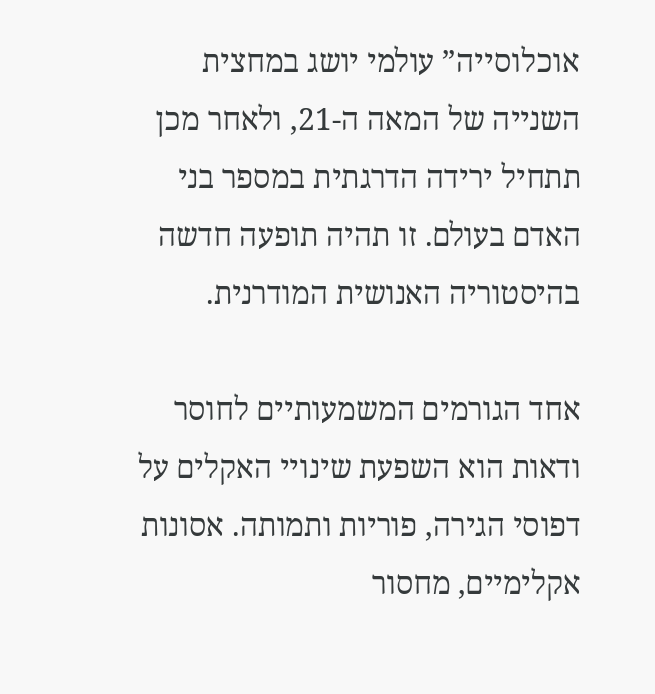אוכלוסייה” עולמי יושג במחצית השנייה של המאה ה-21, ולאחר מכן תתחיל ירידה הדרגתית במספר בני האדם בעולם. זו תהיה תופעה חדשה בהיסטוריה האנושית המודרנית.

אחד הגורמים המשמעותיים לחוסר ודאות הוא השפעת שינויי האקלים על דפוסי הגירה, פוריות ותמותה. אסונות אקלימיים, מחסור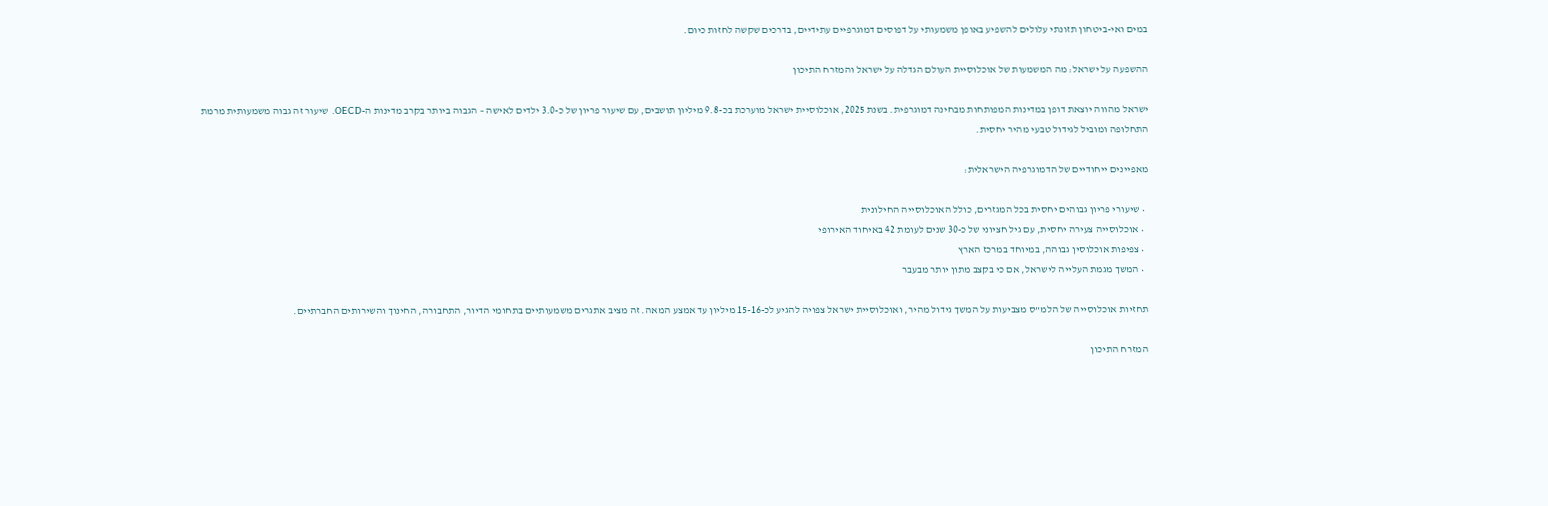במים ואי-ביטחון תזונתי עלולים להשפיע באופן משמעותי על דפוסים דמוגרפיים עתידיים, בדרכים שקשה לחזות כיום.

ההשפעה על ישראל: מה המשמעות של אוכלוסיית העולם הגדלה על ישראל והמזרח התיכון

ישראל מהווה יוצאת דופן במדינות המפותחות מבחינה דמוגרפית. בשנת 2025, אוכלוסיית ישראל מוערכת בכ-9.8 מיליון תושבים, עם שיעור פריון של כ-3.0 ילדים לאישה – הגבוה ביותר בקרב מדינות ה-OECD. שיעור זה גבוה משמעותית מרמת התחלופה ומוביל לגידול טבעי מהיר יחסית.

מאפיינים ייחודיים של הדמוגרפיה הישראלית:

  • שיעורי פריון גבוהים יחסית בכל המגזרים, כולל האוכלוסייה החילונית
  • אוכלוסייה צעירה יחסית, עם גיל חציוני של כ-30 שנים לעומת 42 באיחוד האירופי
  • צפיפות אוכלוסין גבוהה, במיוחד במרכז הארץ
  • המשך מגמת העלייה לישראל, אם כי בקצב מתון יותר מבעבר

תחזיות אוכלוסייה של הלמ”ס מצביעות על המשך גידול מהיר, ואוכלוסיית ישראל צפויה להגיע לכ-15-16 מיליון עד אמצע המאה. זה מציב אתגרים משמעותיים בתחומי הדיור, התחבורה, החינוך והשירותים החברתיים.

המזרח התיכון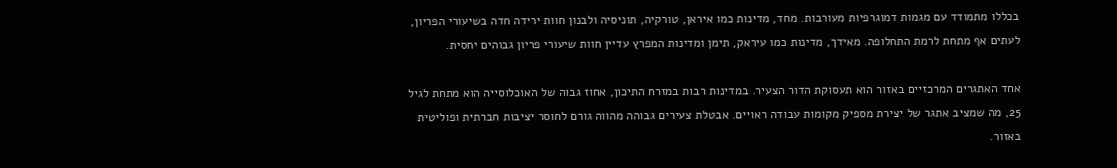בכללו מתמודד עם מגמות דמוגרפיות מעורבות. מחד, מדינות כמו איראן, טורקיה, תוניסיה ולבנון חוות ירידה חדה בשיעורי הפריון, לעתים אף מתחת לרמת התחלופה. מאידך, מדינות כמו עיראק, תימן ומדינות המפרץ עדיין חוות שיעורי פריון גבוהים יחסית.

אחד האתגרים המרכזיים באזור הוא תעסוקת הדור הצעיר. במדינות רבות במזרח התיכון, אחוז גבוה של האוכלוסייה הוא מתחת לגיל 25, מה שמציב אתגר של יצירת מספיק מקומות עבודה ראויים. אבטלת צעירים גבוהה מהווה גורם לחוסר יציבות חברתית ופוליטית באזור.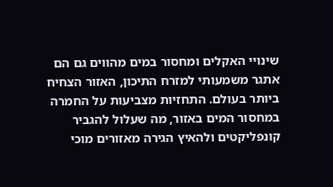שינויי האקלים ומחסור במים מהווים גם הם אתגר משמעותי למזרח התיכון, האזור הצחיח ביותר בעולם. התחזיות מצביעות על החמרה במחסור המים באזור, מה שעלול להגביר קונפליקטים ולהאיץ הגירה מאזורים מוכי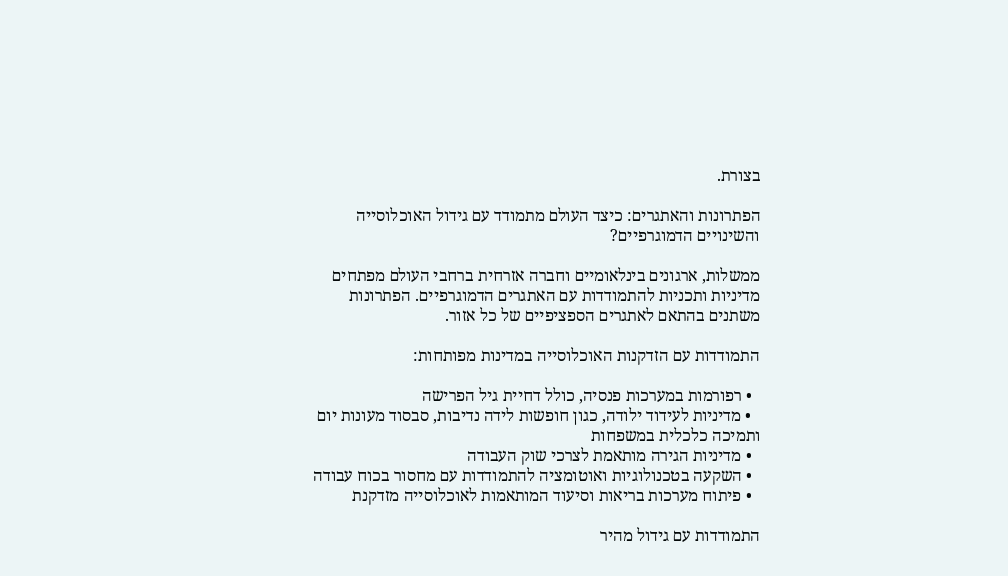בצורת.

הפתרונות והאתגרים: כיצד העולם מתמודד עם גידול האוכלוסייה והשינויים הדמוגרפיים?

ממשלות, ארגונים בינלאומיים וחברה אזרחית ברחבי העולם מפתחים מדיניות ותכניות להתמודדות עם האתגרים הדמוגרפיים. הפתרונות משתנים בהתאם לאתגרים הספציפיים של כל אזור.

התמודדות עם הזדקנות האוכלוסייה במדינות מפותחות:

  • רפורמות במערכות פנסיה, כולל דחיית גיל הפרישה
  • מדיניות לעידוד ילודה, כגון חופשות לידה נדיבות, סבסוד מעונות יום ותמיכה כלכלית במשפחות
  • מדיניות הגירה מותאמת לצרכי שוק העבודה
  • השקעה בטכנולוגיות ואוטומציה להתמודדות עם מחסור בכוח עבודה
  • פיתוח מערכות בריאות וסיעוד המותאמות לאוכלוסייה מזדקנת

התמודדות עם גידול מהיר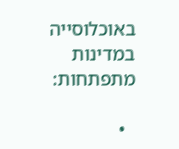באוכלוסייה במדינות מתפתחות:

  •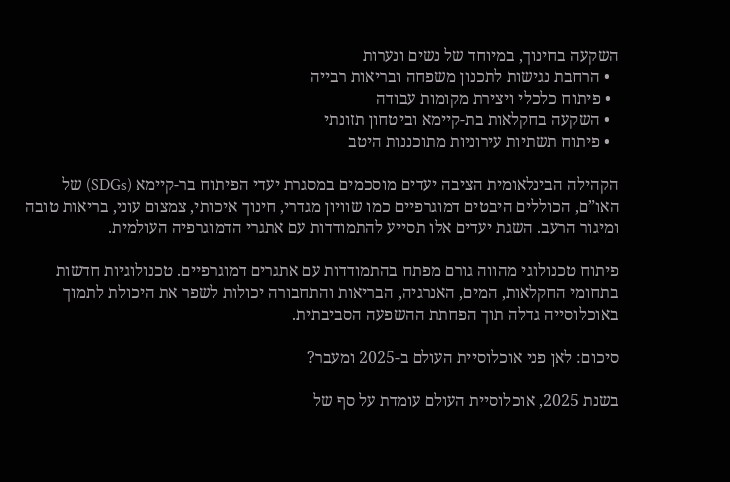השקעה בחינוך, במיוחד של נשים ונערות
  • הרחבת נגישות לתכנון משפחה ובריאות רבייה
  • פיתוח כלכלי ויצירת מקומות עבודה
  • השקעה בחקלאות בת-קיימא וביטחון תזונתי
  • פיתוח תשתיות עירוניות מתוכננות היטב

הקהילה הבינלאומית הציבה יעדים מוסכמים במסגרת יעדי הפיתוח בר-קיימא (SDGs) של האו”ם, הכוללים היבטים דמוגרפיים כמו שוויון מגדרי, חינוך איכותי, צמצום עוני, בריאות טובה ומיגור הרעב. השגת יעדים אלו תסייע להתמודדות עם אתגרי הדמוגרפיה העולמית.

פיתוח טכנולוגי מהווה גורם מפתח בהתמודדות עם אתגרים דמוגרפיים. טכנולוגיות חדשות בתחומי החקלאות, המים, האנרגיה, הבריאות והתחבורה יכולות לשפר את היכולת לתמוך באוכלוסייה גדלה תוך הפחתת ההשפעה הסביבתית.

סיכום: לאן פני אוכלוסיית העולם ב-2025 ומעבר?

בשנת 2025, אוכלוסיית העולם עומדת על סף של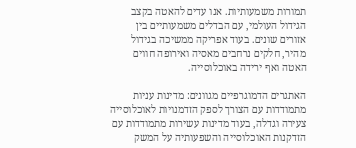תמורות משמעותיות. אנו עדים להאטה בקצב הגידול העולמי, עם הבדלים משמעותיים בין אזורים שונים. בעוד אפריקה ממשיכה בגידול מהיר, חלקים נרחבים מאסיה ואירופה חווים האטה ואף ירידה באוכלוסייה.

האתגרים הדמוגרפיים מגוונים: מדינות עניות מתמודדות עם הצורך לספק הזדמנויות לאוכלוסייה צעירה וגדלה, בעוד מדינות עשירות מתמודדות עם הזדקנות האוכלוסייה והשפעותיה על המשק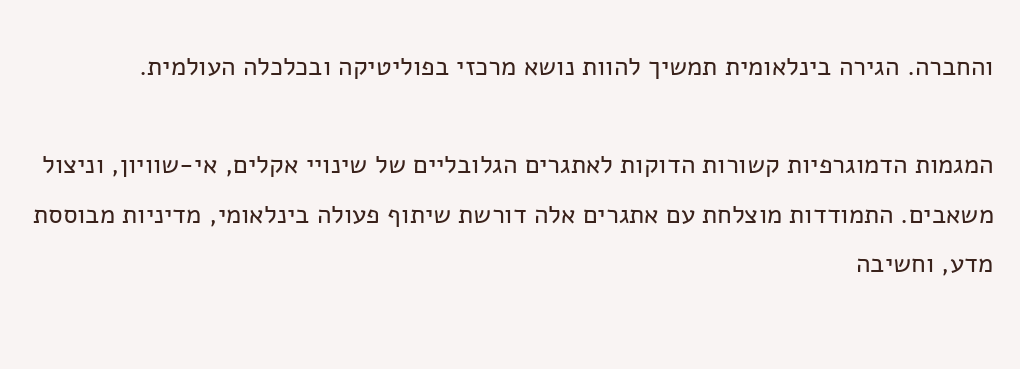והחברה. הגירה בינלאומית תמשיך להוות נושא מרכזי בפוליטיקה ובכלכלה העולמית.

המגמות הדמוגרפיות קשורות הדוקות לאתגרים הגלובליים של שינויי אקלים, אי-שוויון, וניצול משאבים. התמודדות מוצלחת עם אתגרים אלה דורשת שיתוף פעולה בינלאומי, מדיניות מבוססת מדע, וחשיבה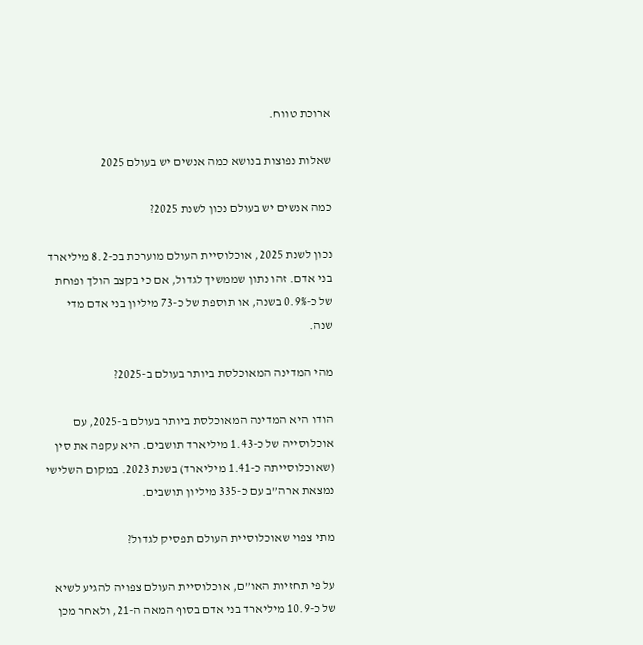ארוכת טווח.

שאלות נפוצות בנושא כמה אנשים יש בעולם 2025

כמה אנשים יש בעולם נכון לשנת 2025?

נכון לשנת 2025, אוכלוסיית העולם מוערכת בכ-8.2 מיליארד בני אדם. זהו נתון שממשיך לגדול, אם כי בקצב הולך ופוחת של כ-0.9% בשנה, או תוספת של כ-73 מיליון בני אדם מדי שנה.

מהי המדינה המאוכלסת ביותר בעולם ב-2025?

הודו היא המדינה המאוכלסת ביותר בעולם ב-2025, עם אוכלוסייה של כ-1.43 מיליארד תושבים. היא עקפה את סין (שאוכלוסייתה כ-1.41 מיליארד) בשנת 2023. במקום השלישי נמצאת ארה”ב עם כ-335 מיליון תושבים.

מתי צפוי שאוכלוסיית העולם תפסיק לגדול?

על פי תחזיות האו”ם, אוכלוסיית העולם צפויה להגיע לשיא של כ-10.9 מיליארד בני אדם בסוף המאה ה-21, ולאחר מכן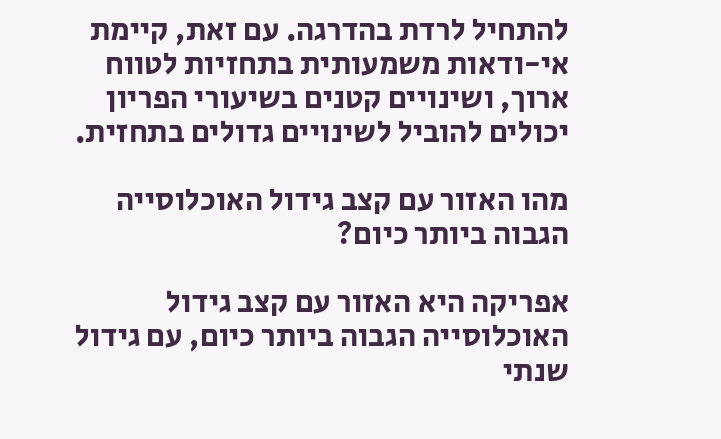להתחיל לרדת בהדרגה. עם זאת, קיימת אי-ודאות משמעותית בתחזיות לטווח ארוך, ושינויים קטנים בשיעורי הפריון יכולים להוביל לשינויים גדולים בתחזית.

מהו האזור עם קצב גידול האוכלוסייה הגבוה ביותר כיום?

אפריקה היא האזור עם קצב גידול האוכלוסייה הגבוה ביותר כיום, עם גידול שנתי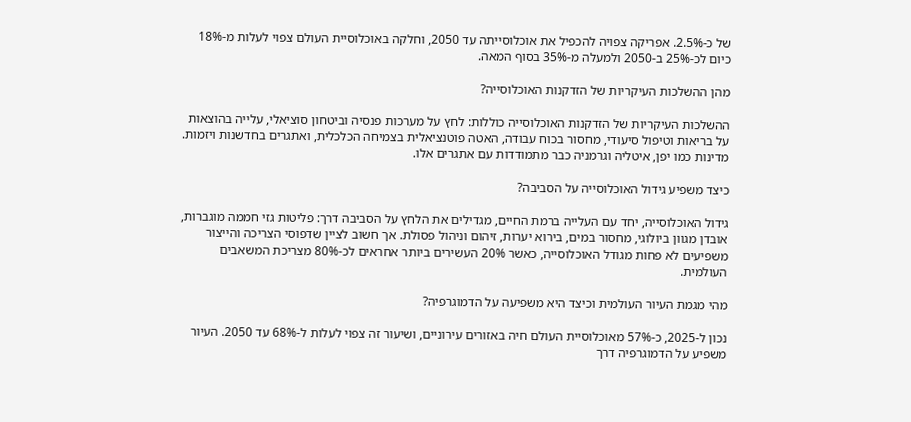של כ-2.5%. אפריקה צפויה להכפיל את אוכלוסייתה עד 2050, וחלקה באוכלוסיית העולם צפוי לעלות מ-18% כיום לכ-25% ב-2050 ולמעלה מ-35% בסוף המאה.

מהן ההשלכות העיקריות של הזדקנות האוכלוסייה?

ההשלכות העיקריות של הזדקנות האוכלוסייה כוללות: לחץ על מערכות פנסיה וביטחון סוציאלי, עלייה בהוצאות על בריאות וטיפול סיעודי, מחסור בכוח עבודה, האטה פוטנציאלית בצמיחה הכלכלית, ואתגרים בחדשנות ויזמות. מדינות כמו יפן, איטליה וגרמניה כבר מתמודדות עם אתגרים אלו.

כיצד משפיע גידול האוכלוסייה על הסביבה?

גידול האוכלוסייה, יחד עם העלייה ברמת החיים, מגדילים את הלחץ על הסביבה דרך: פליטות גזי חממה מוגברות, אובדן מגוון ביולוגי, מחסור במים, בירוא יערות, זיהום וניהול פסולת. אך חשוב לציין שדפוסי הצריכה והייצור משפיעים לא פחות מגודל האוכלוסייה, כאשר 20% העשירים ביותר אחראים לכ-80% מצריכת המשאבים העולמית.

מהי מגמת העיור העולמית וכיצד היא משפיעה על הדמוגרפיה?

נכון ל-2025, כ-57% מאוכלוסיית העולם חיה באזורים עירוניים, ושיעור זה צפוי לעלות ל-68% עד 2050. העיור משפיע על הדמוגרפיה דרך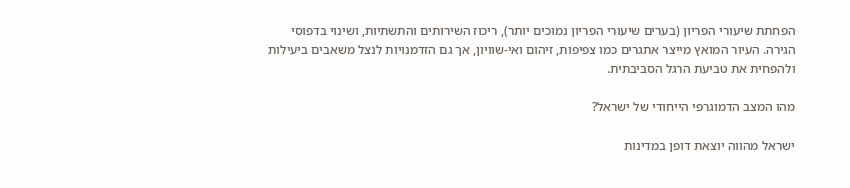הפחתת שיעורי הפריון (בערים שיעורי הפריון נמוכים יותר), ריכוז השירותים והתשתיות, ושינוי בדפוסי הגירה. העיור המואץ מייצר אתגרים כמו צפיפות, זיהום ואי-שוויון, אך גם הזדמנויות לנצל משאבים ביעילות ולהפחית את טביעת הרגל הסביבתית.

מהו המצב הדמוגרפי הייחודי של ישראל?

ישראל מהווה יוצאת דופן במדינות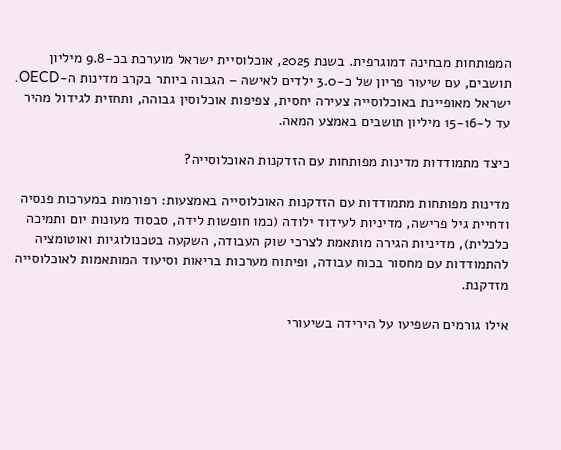המפותחות מבחינה דמוגרפית. בשנת 2025, אוכלוסיית ישראל מוערכת בכ-9.8 מיליון תושבים, עם שיעור פריון של כ-3.0 ילדים לאישה – הגבוה ביותר בקרב מדינות ה-OECD. ישראל מאופיינת באוכלוסייה צעירה יחסית, צפיפות אוכלוסין גבוהה, ותחזית לגידול מהיר עד ל-15-16 מיליון תושבים באמצע המאה.

כיצד מתמודדות מדינות מפותחות עם הזדקנות האוכלוסייה?

מדינות מפותחות מתמודדות עם הזדקנות האוכלוסייה באמצעות: רפורמות במערכות פנסיה ודחיית גיל פרישה, מדיניות לעידוד ילודה (כמו חופשות לידה, סבסוד מעונות יום ותמיכה כלכלית), מדיניות הגירה מותאמת לצרכי שוק העבודה, השקעה בטכנולוגיות ואוטומציה להתמודדות עם מחסור בכוח עבודה, ופיתוח מערכות בריאות וסיעוד המותאמות לאוכלוסייה מזדקנת.

אילו גורמים השפיעו על הירידה בשיעורי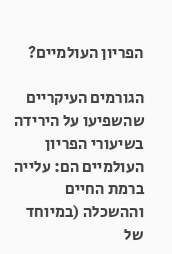הפריון העולמיים?

הגורמים העיקריים שהשפיעו על הירידה בשיעורי הפריון העולמיים הם: עלייה ברמת החיים וההשכלה (במיוחד של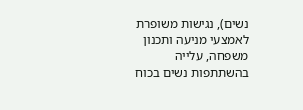נשים), נגישות משופרת לאמצעי מניעה ותכנון משפחה, עלייה בהשתתפות נשים בכוח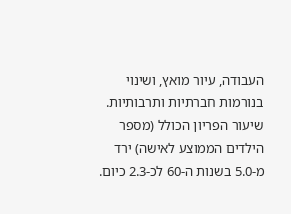העבודה, עיור מואץ, ושינוי בנורמות חברתיות ותרבותיות. שיעור הפריון הכולל (מספר הילדים הממוצע לאישה) ירד מ-5.0 בשנות ה-60 לכ-2.3 כיום.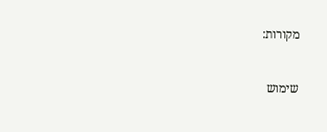מקורות:


שימוש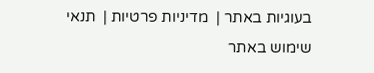בעוגיות באתר |  מדיניות פרטיות |  תנאי שימוש באתר